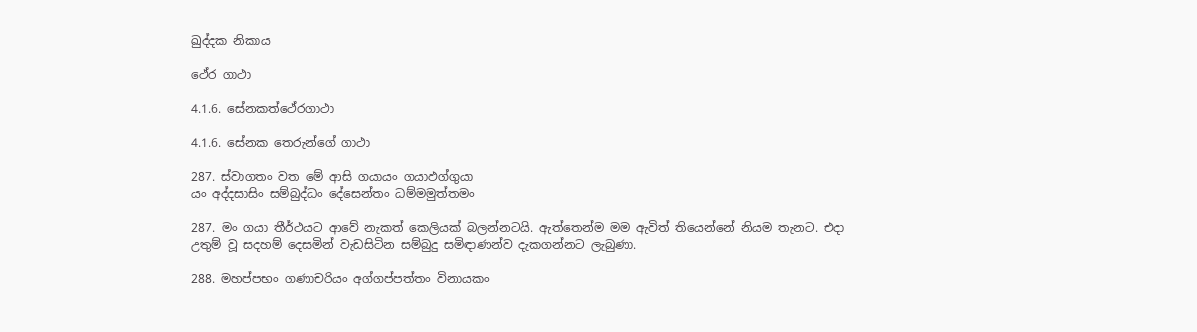ඛුද්දක නිකාය

ථේර ගාථා

4.1.6. සේනකත්ථේරගාථා

4.1.6. සේනක තෙරුන්ගේ ගාථා

287. ස්වාගතං වත මේ ආසි ගයායං ගයාඵග්ගුයා
යං අද්දසාසිං සම්බුද්ධං දේසෙන්තං ධම්මමුත්තමං

287. මං ගයා තීර්ථයට ආවේ නැකත් කෙලියක් බලන්නටයි. ඇත්තෙන්ම මම ඇවිත් තියෙන්නේ නියම තැනට. එදා උතුම් වූ සදහම් දෙසමින් වැඩසිටින සම්බුදු සමිඳාණන්ව දැකගන්නට ලැබුණා.

288. මහප්පභං ගණාචරියං අග්ගප්පත්තං විනායකං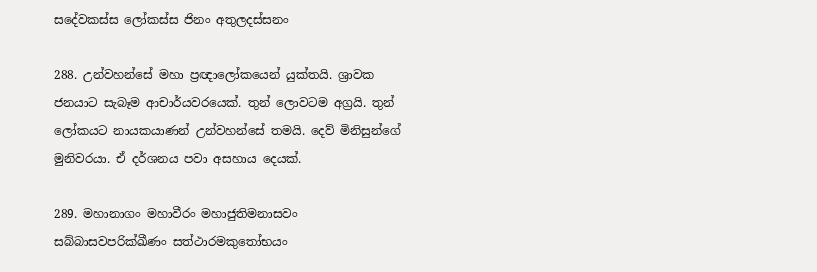සදේවකස්ස ලෝකස්ස ජිනං අතුලදස්සනං

288. උන්වහන්සේ මහා ප්‍රඥාලෝකයෙන් යුක්තයි. ශ්‍රාවක ජනයාට සැබෑම ආචාර්යවරයෙක්. තුන් ලොවටම අග්‍රයි. තුන් ලෝකයට නායකයාණන් උන්වහන්සේ තමයි. දෙව් මිනිසුන්ගේ මුනිවරයා. ඒ දර්ශනය පවා අසහාය දෙයක්.

289. මහානාගං මහාවීරං මහාජුතිමනාසවං
සබ්බාසවපරික්ඛීණං සත්ථාරමකුතෝභයං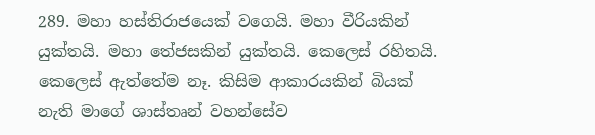289. මහා හස්තිරාජයෙක් වගෙයි. මහා වීරියකින් යුක්තයි. මහා තේජසකින් යුක්තයි. කෙලෙස් රහිතයි. කෙලෙස් ඇත්තේම නෑ. කිසිම ආකාරයකින් බියක් නැති මාගේ ශාස්තෘන් වහන්සේව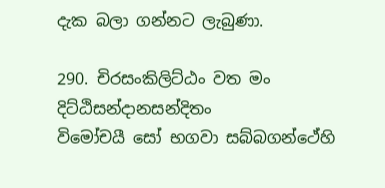දැක බලා ගන්නට ලැබුණා.

290. චිරසංකිලිට්ඨං වත මං දිට්ඨිසන්දානසන්දිතං
විමෝචයී සෝ භගවා සබ්බගන්ථේහි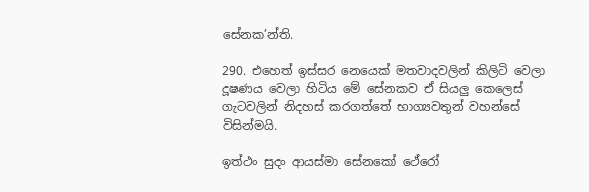සේනක’න්ති.

290. එහෙත් ඉස්සර නෙයෙක් මතවාදවලින් කිලිටි වෙලා දූෂණය වෙලා හිටිය මේ සේනකව ඒ සියලු කෙලෙස් ගැටවලින් නිදහස් කරගත්තේ භාග්‍යවතුන් වහන්සේ විසින්මයි.

ඉත්ථං සුදං ආයස්මා සේනකෝ ථේරෝ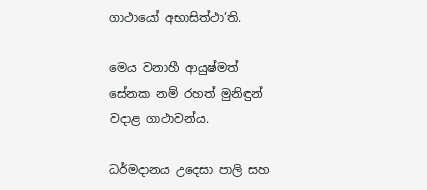ගාථායෝ අභාසිත්ථා’ති.

මෙය වනාහී ආයුෂ්මත් සේනක නම් රහත් මුනිඳුන් වදාළ ගාථාවන්ය.

ධර්මදානය උදෙසා පාලි සහ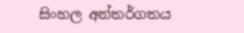සිංහල අන්තර්ගතය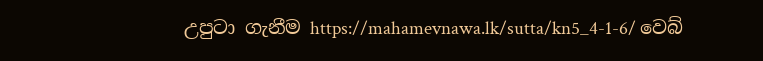උපුටා ගැනීම https://mahamevnawa.lk/sutta/kn5_4-1-6/ වෙබ්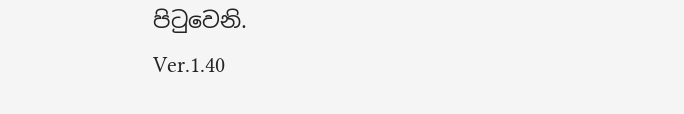පිටුවෙනි.
Ver.1.40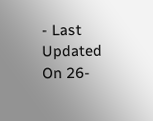- Last Updated On 26-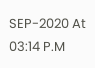SEP-2020 At 03:14 P.M